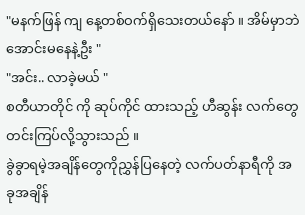"မနက်ဖြန် ကျ နေ့တစ်ဝက်ရှိသေးတယ်နော် ။ အိမ်မှာဘဲ အောင်းမနေနဲ့ဦး "
"အင်း.. လာခဲ့မယ် "
စတီယာတိုင် ကို ဆုပ်ကိုင် ထားသည့် ဟီဆွန်း လက်တွေတင်းကြပ်လို့သွားသည် ။
ခွဲခွာရမဲ့အချိန်တွေကိုညွှန်ပြနေတဲ့ လက်ပတ်နာရီကို အခုအချိန်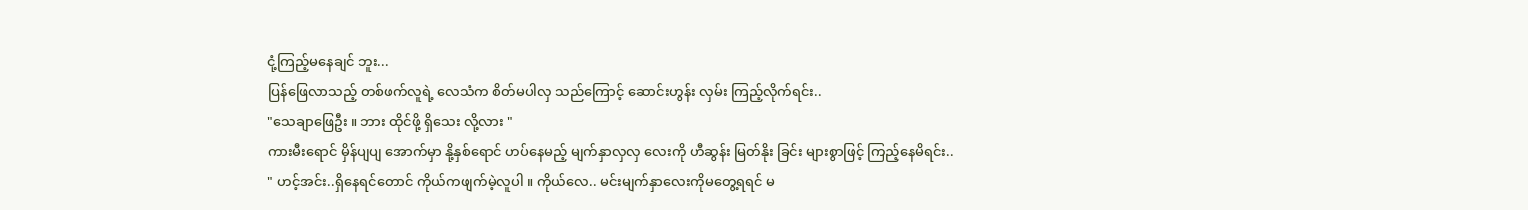ငုံ့ကြည့်မနေချင် ဘူး...
ပြန်ဖြေလာသည့် တစ်ဖက်လူရဲ့ လေသံက စိတ်မပါလှ သည်ကြောင့် ဆောင်းဟွန်း လှမ်း ကြည့်လိုက်ရင်း..
"သေချာဖြေဦး ။ ဘား ထိုင်ဖို့ ရှိသေး လို့လား "
ကားမီးရောင် မှိန်ပျပျ အောက်မှာ နို့နှစ်ရောင် ဟပ်နေမည့် မျက်နှာလှလှ လေးကို ဟီဆွန်း မြတ်နိုး ခြင်း များစွာဖြင့် ကြည့်နေမိရင်း..
" ဟင့်အင်း..ရှိနေရင်တောင် ကိုယ်ကဖျက်မဲ့လူပါ ။ ကိုယ်လေ.. မင်းမျက်နှာလေးကိုမတွေ့ရရင် မ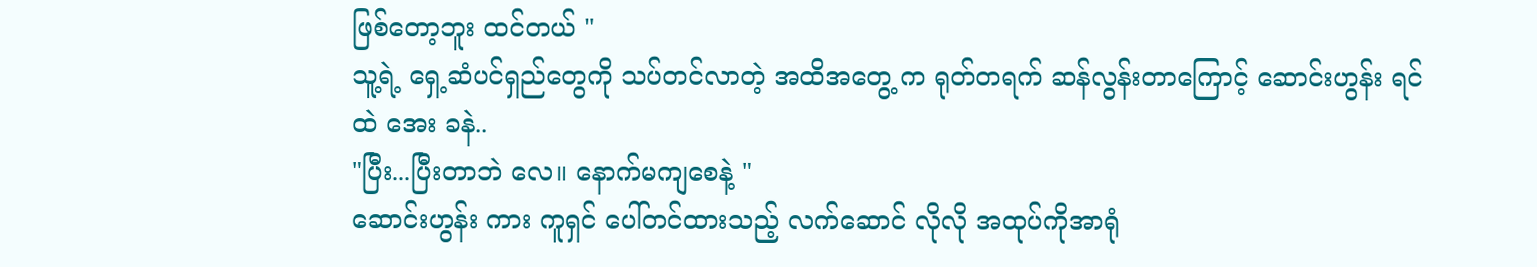ဖြစ်တော့ဘူး ထင်တယ် "
သူ့ရဲ့ ရှေ့ဆံပင်ရှည်တွေကို သပ်တင်လာတဲ့ အထိအတွေ့ က ရုတ်တရက် ဆန်လွန်းတာကြောင့် ဆောင်းဟွန်း ရင်ထဲ အေး ခနဲ..
"ပြီး...ပြီးတာဘဲ လေ။ နောက်မကျစေနဲ့ "
ဆောင်းဟွန်း ကား ကူရှင် ပေါ်တင်ထားသည့် လက်ဆောင် လိုလို အထုပ်ကိုအာရုံ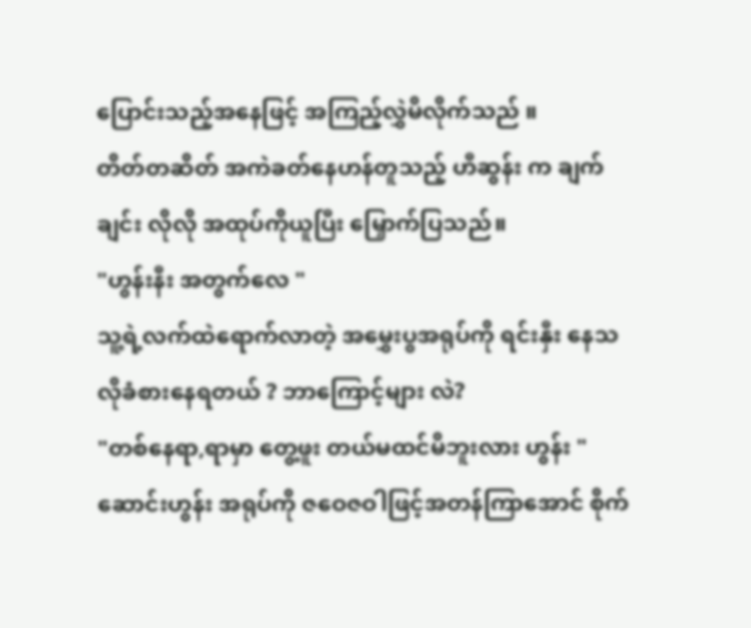ပြောင်းသည့်အနေဖြင့် အကြည့်လွှဲမိလိုက်သည် ။
တိတ်တဆိတ် အကဲခတ်နေဟန်တူသည့် ဟီဆွန်း က ချက်ချင်း လိုလို အထုပ်ကိုယူပြီး မြှောက်ပြသည်။
"ဟွန်းနီး အတွက်လေ "
သူ့ရဲ့လက်ထဲရောက်လာတဲ့ အမွှေးပွအရုပ်ကို ရင်းနှီး နေသလိုခံစားနေရတယ် ? ဘာကြောင့်များ လဲ?
"တစ်နေရာ,ရာမှာ တွေ့ဖူး တယ်မထင်မိဘူးလား ဟွန်း "
ဆောင်းဟွန်း အရုပ်ကို ဇဝေဇဝါဖြင့်အတန်ကြာအောင် စိုက်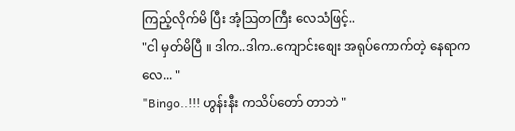ကြည့်လိုက်မိ ပြီး အံ့သြတကြီး လေသံဖြင့်..
"ငါ မှတ်မိပြီ ။ ဒါက..ဒါက..ကျောင်းစျေး အရုပ်ကောက်တဲ့ နေရာကလေ... "
"Bingo..!!! ဟွန်းနီး ကသိပ်တော် တာဘဲ "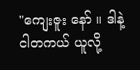"ကျေးဇူး နော် ။ ဒါနဲ့ ငါတကယ် ယူလို့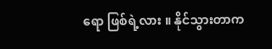ရော ဖြစ်ရဲ့လား ။ နိုင်သွားတာက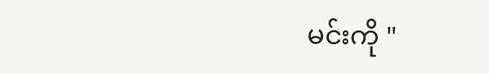မင်းကို "